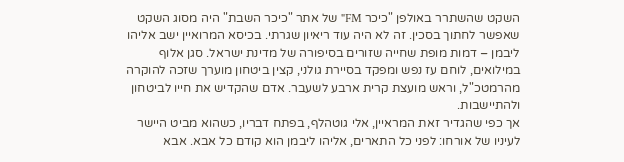השקט שהשתרר באולפן "כיכר FM" של אתר "כיכר השבת" היה מסוג השקט שאפשר לחתוך בסכין. זה לא היה עוד ריאיון שגרתי. בכיסא המרואיין ישב אליהו ליבמן – דמות מופת שחייה שזורים בסיפורה של מדינת ישראל. סגן אלוף במילואים, לוחם עז נפש ומפקד בסיירת גולני, קצין ביטחון מוערך שזכה להוקרה מהרמטכ"ל, וראש מועצת קרית ארבע לשעבר. אדם שהקדיש את חייו לביטחון ולהתיישבות.
אך כפי שהגדיר זאת המראיין, אלי גוטהלף, בפתח דבריו, כשהוא מביט היישר לעיניו של אורחו: לפני כל התארים, אליהו ליבמן הוא קודם כל אבא. אבא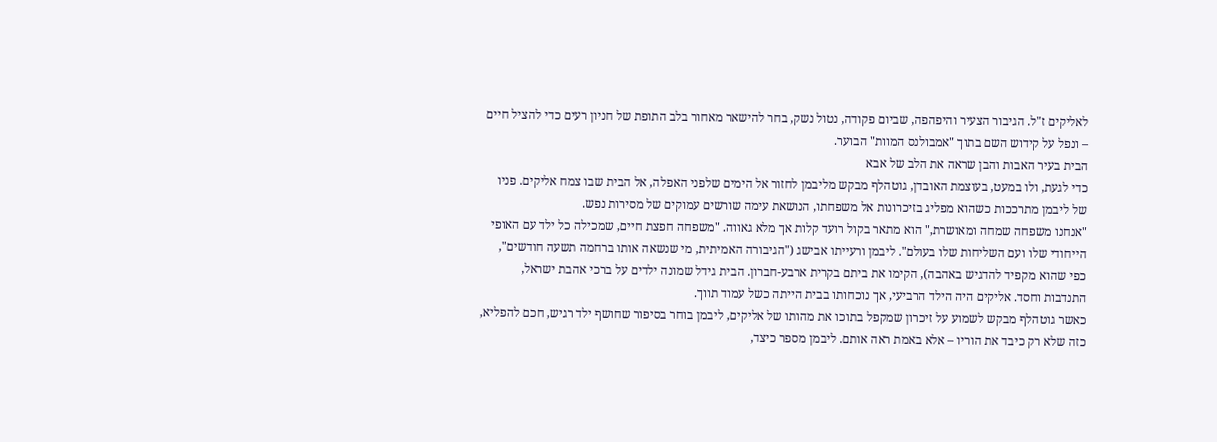לאליקים ז"ל. הגיבור הצעיר והיפהפה, שביום פקודה, נטול נשק, בחר להישאר מאחור בלב התופת של חניון רעים כדי להציל חיים – ונפל על קידוש השם בתוך "אמבולנס המוות" הבוער.
הבית בעיר האבות והבן שראה את הלב של אבא
כדי לגעת, ולו במעט, בעוצמת האובדן, גוטהלף מבקש מליבמן לחזור אל הימים שלפני האפלה, אל הבית שבו צמח אליקים. פניו של ליבמן מתרככות כשהוא מפליג בזיכרונות אל משפחתו, הנושאת עימה שורשים עמוקים של מסירות נפש.
"אנחנו משפחה שמחה ומאושרת," הוא מתאר בקול רועד קלות אך מלא גאווה. "משפחה חפצת חיים, שמכילה כל ילד עם האופי הייחודי שלו ועם השליחות שלו בעולם". ליבמן ורעייתו אבישג ("הגיבורה האמיתית, מי שנשאה אותו ברחמה תשעה חודשים", כפי שהוא מקפיד להדגיש באהבה), הקימו את ביתם בקרית ארבע-חברון. הבית גידל שמונה ילדים על ברכי אהבת ישראל, התנדבות וחסד. אליקים היה הילד הרביעי, אך נוכחותו בבית הייתה כשל עמוד תווך.
כאשר גוטהלף מבקש לשמוע על זיכרון שמקפל בתוכו את מהותו של אליקים, ליבמן בוחר בסיפור שחושף ילד רגיש, חכם להפליא, כזה שלא רק כיבד את הוריו – אלא באמת ראה אותם. ליבמן מספר כיצד,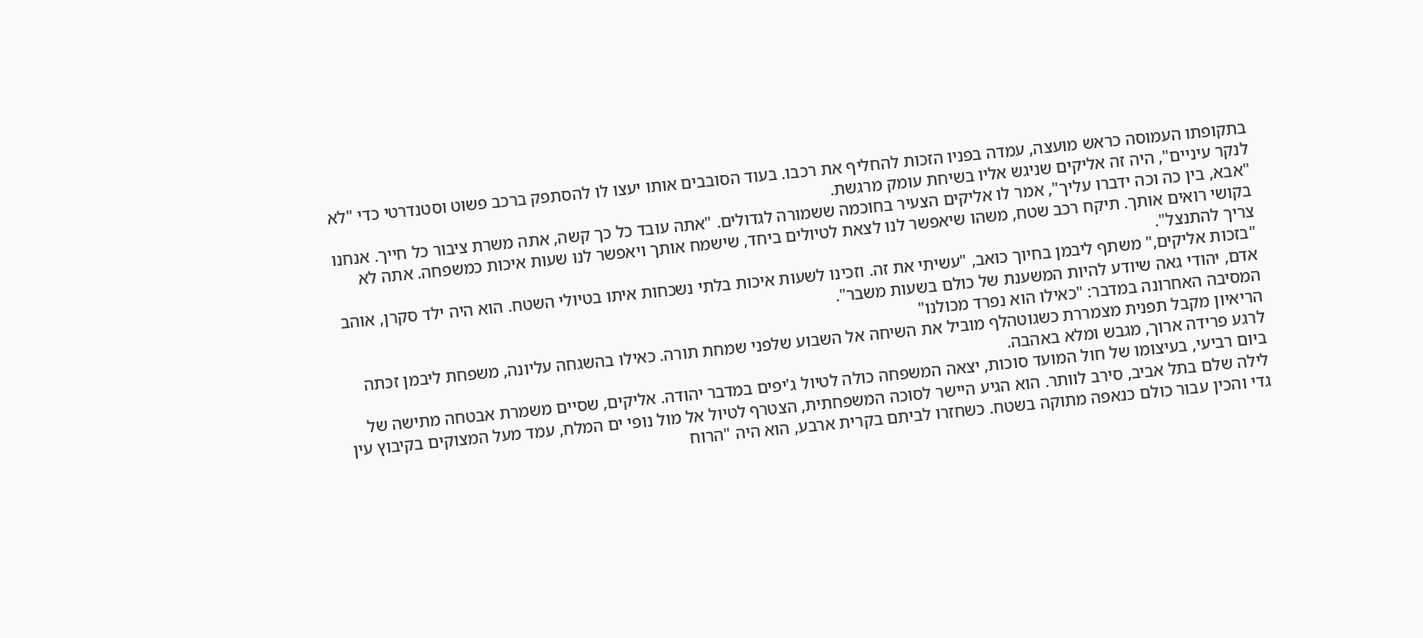בתקופתו העמוסה כראש מועצה, עמדה בפניו הזכות להחליף את רכבו. בעוד הסובבים אותו יעצו לו להסתפק ברכב פשוט וסטנדרטי כדי "לא לנקר עיניים", היה זה אליקים שניגש אליו בשיחת עומק מרגשת.
"אבא, בין כה וכה ידברו עליך", אמר לו אליקים הצעיר בחוכמה ששמורה לגדולים. "אתה עובד כל כך קשה, אתה משרת ציבור כל חייך. אנחנו בקושי רואים אותך. תיקח רכב שטח, משהו שיאפשר לנו לצאת לטיולים ביחד, שישמח אותך ויאפשר לנו שעות איכות כמשפחה. אתה לא צריך להתנצל".
"בזכות אליקים," משתף ליבמן בחיוך כואב, "עשיתי את זה. וזכינו לשעות איכות בלתי נשכחות איתו בטיולי השטח. הוא היה ילד סקרן, אוהב אדם, יהודי גאה שיודע להיות המשענת של כולם בשעות משבר".
המסיבה האחרונה במדבר: "כאילו הוא נפרד מכולנו"
הריאיון מקבל תפנית מצמררת כשגוטהלף מוביל את השיחה אל השבוע שלפני שמחת תורה. כאילו בהשגחה עליונה, משפחת ליבמן זכתה לרגע פרידה ארוך, מגבש ומלא באהבה.
ביום רביעי, בעיצומו של חול המועד סוכות, יצאה המשפחה כולה לטיול ג'יפים במדבר יהודה. אליקים, שסיים משמרת אבטחה מתישה של לילה שלם בתל אביב, סירב לוותר. הוא הגיע היישר לסוכה המשפחתית, הצטרף לטיול אל מול נופי ים המלח, עמד מעל המצוקים בקיבוץ עין גדי והכין עבור כולם כנאפה מתוקה בשטח. כשחזרו לביתם בקרית ארבע, הוא היה "הרוח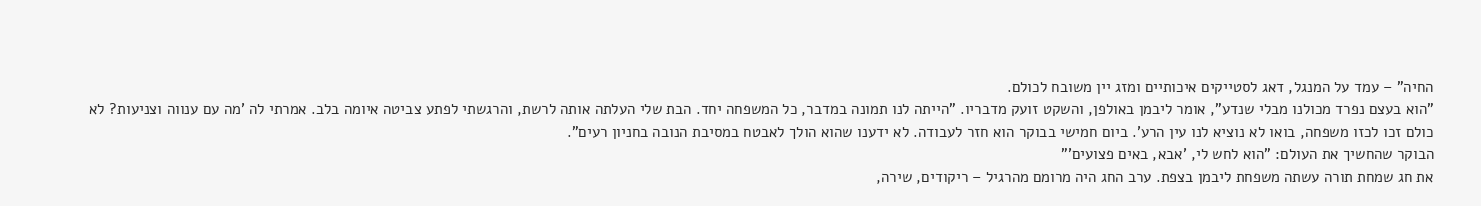החיה" – עמד על המנגל, דאג לסטייקים איכותיים ומזג יין משובח לכולם.
"הוא בעצם נפרד מכולנו מבלי שנדע", אומר ליבמן באולפן, והשקט זועק מדבריו. "הייתה לנו תמונה במדבר, כל המשפחה יחד. הבת שלי העלתה אותה לרשת, והרגשתי לפתע צביטה איומה בלב. אמרתי לה 'מה עם ענווה וצניעות? לא כולם זכו לכזו משפחה, בואו לא נוציא לנו עין הרע'. ביום חמישי בבוקר הוא חזר לעבודה. לא ידענו שהוא הולך לאבטח במסיבת הנובה בחניון רעים".
הבוקר שהחשיך את העולם: "הוא לחש לי, 'אבא, באים פצועים'"
את חג שמחת תורה עשתה משפחת ליבמן בצפת. ערב החג היה מרומם מהרגיל – ריקודים, שירה,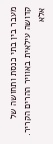מעבר בין בתי כנסת ותחושה של קדושה עילאית באוויר ההרים הקריר. אלא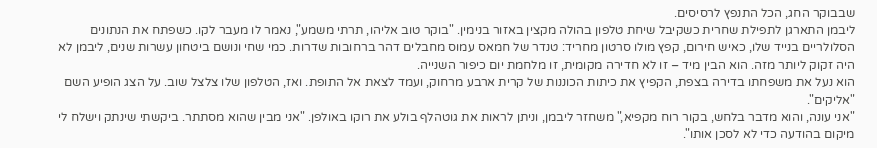שבבוקר החג, הכל התנפץ לרסיסים.
ליבמן התארגן לתפילת שחרית כשקיבל שיחת טלפון בהולה מקצין באזור בנימין. "בוקר טוב אליהו, תרתי משמע", נאמר לו מעבר לקו. כשפתח את הנתונים הסלולריים בנייד שלו, כאיש חירום, קפץ מולו סרטון מחריד: טנדר של חמאס עמוס מחבלים דהר ברחובות שדרות. כמי שחי ונושם ביטחון עשרות שנים, ליבמן לא היה זקוק ליותר מזה. הוא הבין מיד – זו לא חדירה מקומית, זו מלחמת יום כיפור השנייה.
הוא נעל את משפחתו בדירה בצפת, הקפיץ את כיתות הכוננות של קרית ארבע מרחוק, ועמד לצאת אל התופת. ואז, הטלפון שלו צלצל שוב. על הצג הופיע השם "אליקים".
"אני עונה, והוא מדבר בלחש, בקור רוח מקפיא," משחזר ליבמן, וניתן לראות את גוטהלף בולע את רוקו באולפן. "אני מבין שהוא מסתתר. ביקשתי שינתק וישלח לי מיקום בהודעה כדי לא לסכן אותו".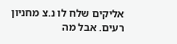אליקים שלח לו נ.צ מחניון רעים. אבל מה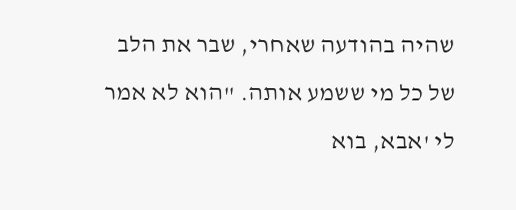שהיה בהודעה שאחרי, שבר את הלב של כל מי ששמע אותה. "הוא לא אמר לי 'אבא, בוא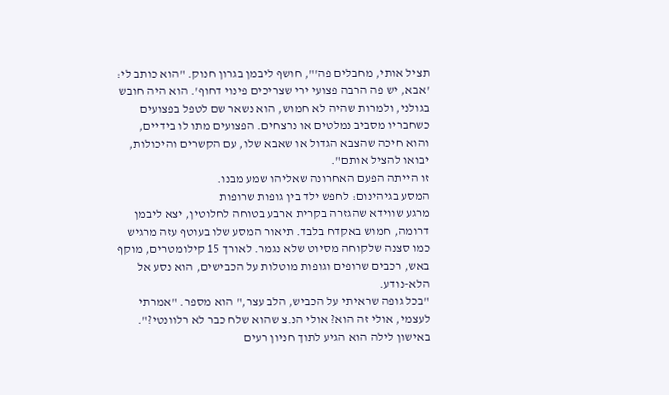תציל אותי, מחבלים פה'", חושף ליבמן בגרון חנוק. "הוא כותב לי: 'אבא, יש פה הרבה פצועי ירי שצריכים פינוי דחוף'. הוא היה חובש בגולני, ולמרות שהיה לא חמוש, הוא נשאר שם לטפל בפצועים כשחבריו מסביב נמלטים או נרצחים. הפצועים מתו לו בידיים, והוא חיכה שהצבא הגדול או שאבא שלו, עם הקשרים והיכולות, יבואו להציל אותם".
זו הייתה הפעם האחרונה שאליהו שמע מבנו.
המסע בגיהינום: לחפש ילד בין גופות שרופות
מרגע שווידא שהגזרה בקרית ארבע בטוחה לחלוטין, יצא ליבמן דרומה, חמוש באקדח בלבד. תיאור המסע שלו בעוטף עזה מרגיש כמו סצנה שלקוחה מסיוט שלא נגמר. לאורך 15 קילומטרים, מוקף באש, רכבים שרופים וגופות מוטלות על הכבישים, הוא נסע אל הלא-נודע.
"בכל גופה שראיתי על הכביש, הלב עצר," הוא מספר. "אמרתי לעצמי, אולי זה הוא? אולי הנ.צ שהוא שלח כבר לא רלוונטי?".
באישון לילה הוא הגיע לתוך חניון רעים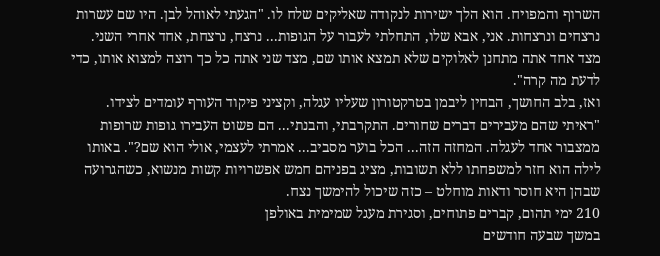השרוף והמפויח. הוא הלך ישירות לנקודה שאליקים שלח לו. "הגעתי לאוהל לבן. היו שם עשרות נרצחים ונרצחות. אני, אבא שלו, התחלתי לעבור על הגופות... נרצח, נרצחת, אחד אחרי השני. מצד אחד אתה מתחנן לאלוקים שלא תמצא אותו שם, מצד שני אתה כל כך רוצה למצוא אותו, כדי לדעת מה קרה".
ואז, בלב החושך, הבחין ליבמן בטרקטורון שעליו עגלה, וקציני פיקוד העורף עומדים לצידו. "ראיתי שהם מעבירים דברים שחורים. התקרבתי, והבנתי... הם פשוט העבירו גופות שרופות ממצבור אחד לעגלה. המחזה הזה... הכל בוער מסביב... אמרתי לעצמי, אולי הוא שם?". באותו לילה הוא חזר למשפחתו ללא תשובות, מציג בפניהם חמש אפשרויות קשות מנשוא, כשהגרועה שבהן היא חוסר ודאות מוחלט – כזה שיכול להימשך נצח.
210 ימי תהום, קברים פתוחים, וסגירת מעגל שמימית באולפן
במשך שבעה חודשים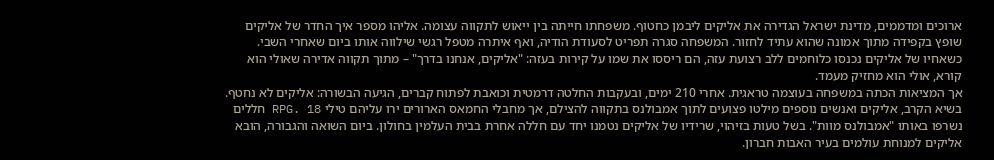ארוכים ומדממים, מדינת ישראל הגדירה את אליקים ליבמן כחטוף. משפחתו חייתה בין ייאוש לתקווה עצומה. אליהו מספר איך החדר של אליקים שופץ בקפידה מתוך אמונה שהוא עתיד לחזור. המשפחה סגרה תפריט לסעודת הודיה, ואף איתרה מטפל רגשי שילווה אותו ביום שאחרי השבי. כשאחיו של אליקים נכנסו כלוחמים ללב רצועת עזה, הם ריססו את שמו על קירות בעזה: "אליקים, אנחנו בדרך" – מתוך תקווה אדירה שאולי הוא קורא, אולי הוא מחזיק מעמד.
אך המציאות הכתה במשפחה בעוצמה טראגית. אחרי 210 ימים, ובעקבות החלטה דרמטית וכואבת לפתוח קברים, הגיעה הבשורה: אליקים לא נחטף. בשיא הקרב, אליקים ואנשים נוספים מילטו פצועים לתוך אמבולנס בתקווה להצילם, אך מחבלי החמאס הארורים ירו עליהם טילי RPG. 18 חללים נשרפו באותו "אמבולנס מוות". בשל טעות בזיהוי, שרידיו של אליקים נטמנו יחד עם חללה אחרת בבית העלמין בחולון. ביום השואה והגבורה, הובא אליקים למנוחת עולמים בעיר האבות חברון.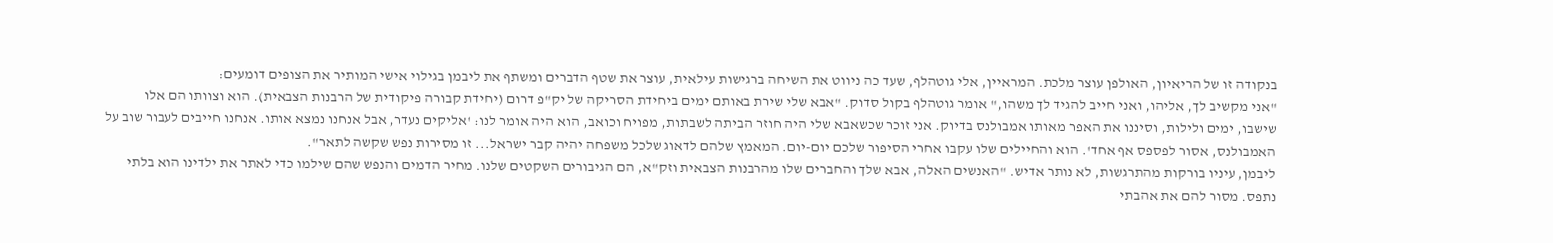בנקודה זו של הריאיון, האולפן עוצר מלכת. המראיין, אלי גוטהלף, שעד כה ניווט את השיחה ברגישות עילאית, עוצר את שטף הדברים ומשתף את ליבמן בגילוי אישי המותיר את הצופים דומעים:
"אני מקשיב לך, אליהו, ואני חייב להגיד לך משהו," אומר גוטהלף בקול סדוק. "אבא שלי שירת באותם ימים ביחידת הסריקה של יק"פ דרום (יחידת קבורה פיקודית של הרבנות הצבאית). הוא וצוותו הם אלו שישבו, ימים ולילות, וסיננו את האפר מאותו אמבולנס בדיוק. אני זוכר שכשאבא שלי היה חוזר הביתה לשבתות, מפויח וכואב, הוא היה אומר לנו: 'אליקים נעדר, אבל אנחנו נמצא אותו. אנחנו חייבים לעבור שוב על האמבולנס, אסור לפספס אף אחד'. הוא והחיילים שלו עקבו אחרי הסיפור שלכם יום-יום. המאמץ שלהם לדאוג שלכל משפחה יהיה קבר ישראל... זו מסירות נפש שקשה לתאר".
ליבמן, עיניו בורקות מהתרגשות, לא נותר אדיש. "האנשים האלה, אבא שלך והחברים שלו מהרבנות הצבאית וזק"א, הם הגיבורים השקטים שלנו. מחיר הדמים והנפש שהם שילמו כדי לאתר את ילדינו הוא בלתי נתפס. מסור להם את אהבתי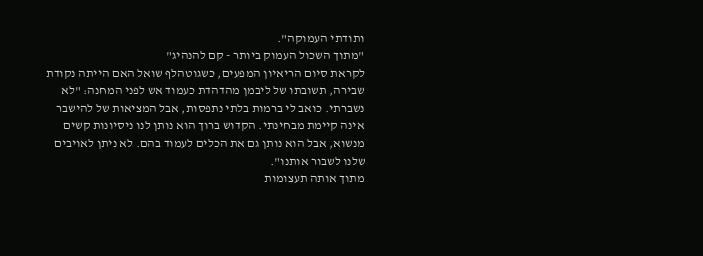ותודתי העמוקה".
"מתוך השכול העמוק ביותר - קם להנהיג"
לקראת סיום הריאיון המפעים, כשגוטהלף שואל האם הייתה נקודת שבירה, תשובתו של ליבמן מהדהדת כעמוד אש לפני המחנה: "לא נשברתי. כואב לי ברמות בלתי נתפסות, אבל המציאות של להישבר אינה קיימת מבחינתי. הקדוש ברוך הוא נותן לנו ניסיונות קשים מנשוא, אבל הוא נותן גם את הכלים לעמוד בהם. לא ניתן לאויבים שלנו לשבור אותנו".
מתוך אותה תעצומות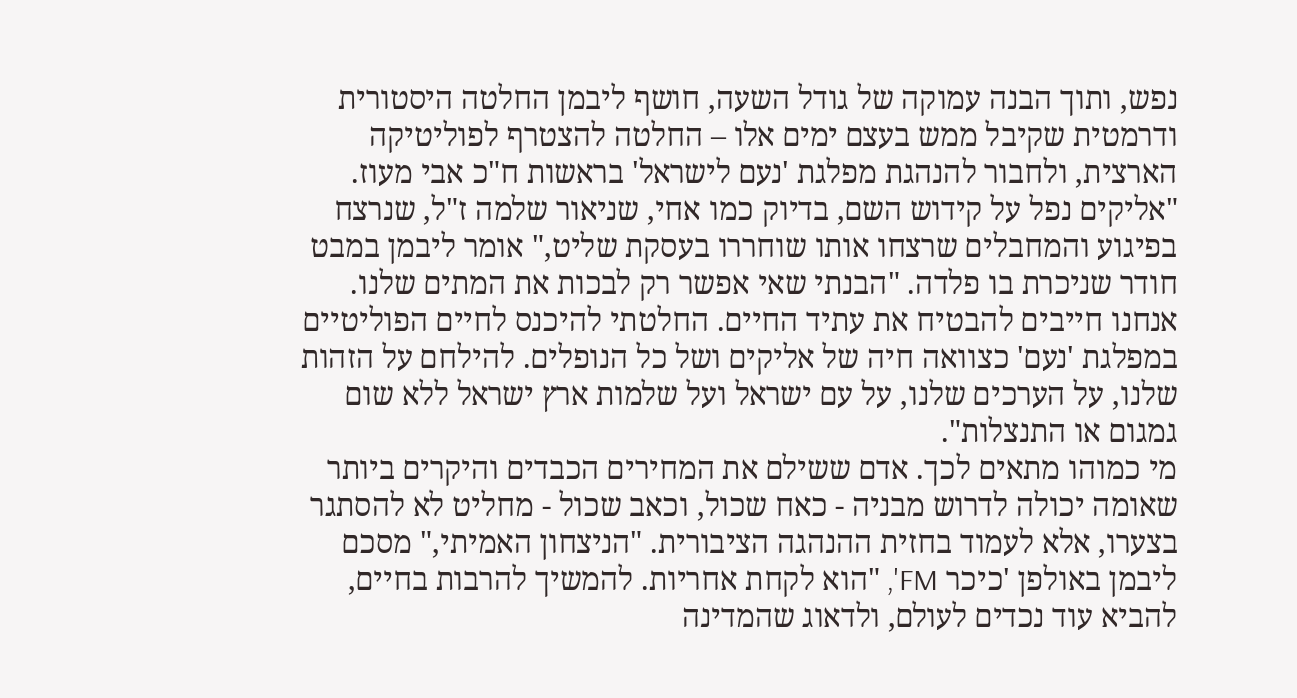נפש, ותוך הבנה עמוקה של גודל השעה, חושף ליבמן החלטה היסטורית ודרמטית שקיבל ממש בעצם ימים אלו – החלטה להצטרף לפוליטיקה הארצית, ולחבור להנהגת מפלגת 'נעם לישראל' בראשות ח"כ אבי מעוז.
"אליקים נפל על קידוש השם, בדיוק כמו אחי, שניאור שלמה ז"ל, שנרצח בפיגוע והמחבלים שרצחו אותו שוחררו בעסקת שליט," אומר ליבמן במבט חודר שניכרת בו פלדה. "הבנתי שאי אפשר רק לבכות את המתים שלנו. אנחנו חייבים להבטיח את עתיד החיים. החלטתי להיכנס לחיים הפוליטיים במפלגת 'נעם' כצוואה חיה של אליקים ושל כל הנופלים. להילחם על הזהות שלנו, על הערכים שלנו, על עם ישראל ועל שלמות ארץ ישראל ללא שום גמגום או התנצלות".
מי כמוהו מתאים לכך. אדם ששילם את המחירים הכבדים והיקרים ביותר שאומה יכולה לדרוש מבניה - כאח שכול, וכאב שכול - מחליט לא להסתגר בצערו, אלא לעמוד בחזית ההנהגה הציבורית. "הניצחון האמיתי," מסכם ליבמן באולפן 'כיכר FM', "הוא לקחת אחריות. להמשיך להרבות בחיים, להביא עוד נכדים לעולם, ולדאוג שהמדינה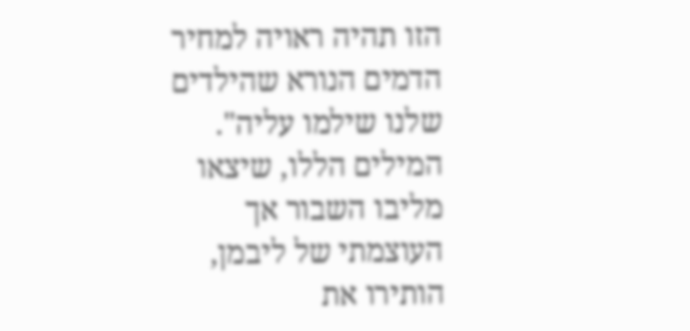הזו תהיה ראויה למחיר הדמים הנורא שהילדים שלנו שילמו עליה".
המילים הללו, שיצאו מליבו השבור אך העוצמתי של ליבמן, הותירו את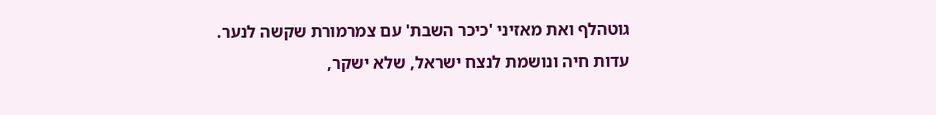גוטהלף ואת מאזיני 'כיכר השבת' עם צמרמורת שקשה לנער. עדות חיה ונושמת לנצח ישראל, שלא ישקר,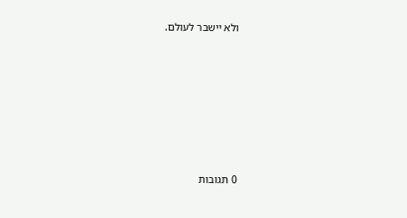ולא יישבר לעולם.







0 תגובות